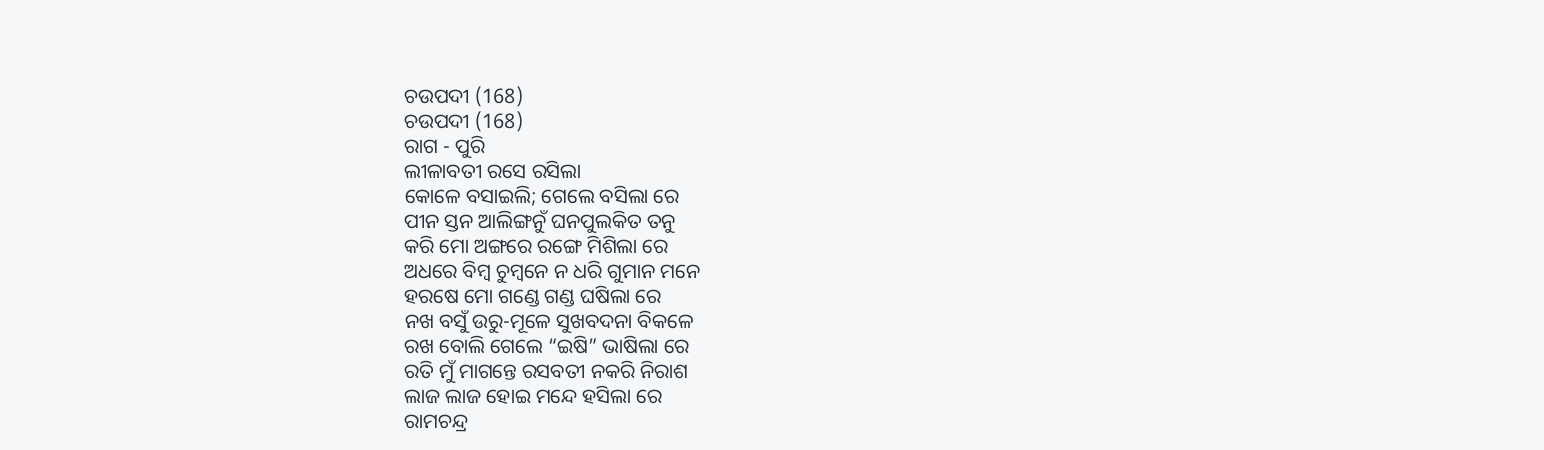ଚଉପଦୀ (168)
ଚଉପଦୀ (168)
ରାଗ - ପୁରି
ଲୀଳାବତୀ ରସେ ରସିଲା
କୋଳେ ବସାଇଲି; ଗେଲେ ବସିଲା ରେ
ପୀନ ସ୍ତନ ଆଲିଙ୍ଗନୁଁ ଘନପୁଲକିତ ତନୁ
କରି ମୋ ଅଙ୍ଗରେ ରଙ୍ଗେ ମିଶିଲା ରେ
ଅଧରେ ବିମ୍ବ ଚୁମ୍ବନେ ନ ଧରି ଗୁମାନ ମନେ
ହରଷେ ମୋ ଗଣ୍ଡେ ଗଣ୍ଡ ଘଷିଲା ରେ
ନଖ ବସୁଁ ଉରୁ-ମୂଳେ ସୁଖବଦନା ବିକଳେ
ରଖ ବୋଲି ଗେଲେ “ଇଷି” ଭାଷିଲା ରେ
ରତି ମୁଁ ମାଗନ୍ତେ ରସବତୀ ନକରି ନିରାଶ
ଲାଜ ଲାଜ ହୋଇ ମନ୍ଦେ ହସିଲା ରେ
ରାମଚନ୍ଦ୍ର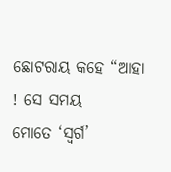ଛୋଟରାୟ କହେ “ଆହା ! ସେ ସମୟ
ମୋତେ ‘ସ୍ୱର୍ଗ’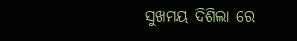ସୁଖମୟ ଦିଶିଲା ରେ